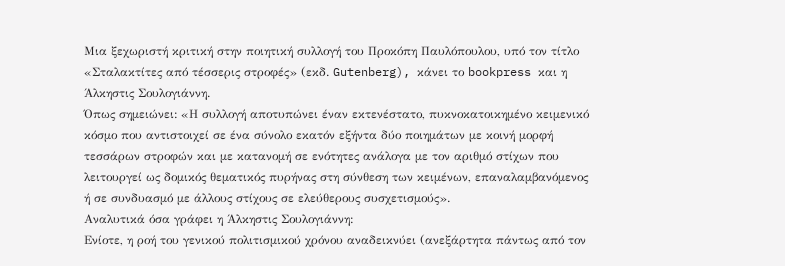Μια ξεχωριστή κριτική στην ποιητική συλλογή του Προκόπη Παυλόπουλου, υπό τον τίτλο «Σταλακτίτες από τέσσερις στροφές» (εκδ. Gutenberg), κάνει το bookpress και η Άλκηστις Σουλογιάννη.
Όπως σημειώνει: «Η συλλογή αποτυπώνει έναν εκτενέστατο, πυκνοκατοικημένο κειμενικό κόσμο που αντιστοιχεί σε ένα σύνολο εκατόν εξήντα δύο ποιημάτων με κοινή μορφή τεσσάρων στροφών και με κατανομή σε ενότητες ανάλογα με τον αριθμό στίχων που λειτουργεί ως δομικός θεματικός πυρήνας στη σύνθεση των κειμένων, επαναλαμβανόμενος ή σε συνδυασμό με άλλους στίχους σε ελεύθερους συσχετισμούς».
Αναλυτικά όσα γράφει η Άλκηστις Σουλογιάννη:
Ενίοτε, η ροή του γενικού πολιτισμικού χρόνου αναδεικνύει (ανεξάρτητα πάντως από τον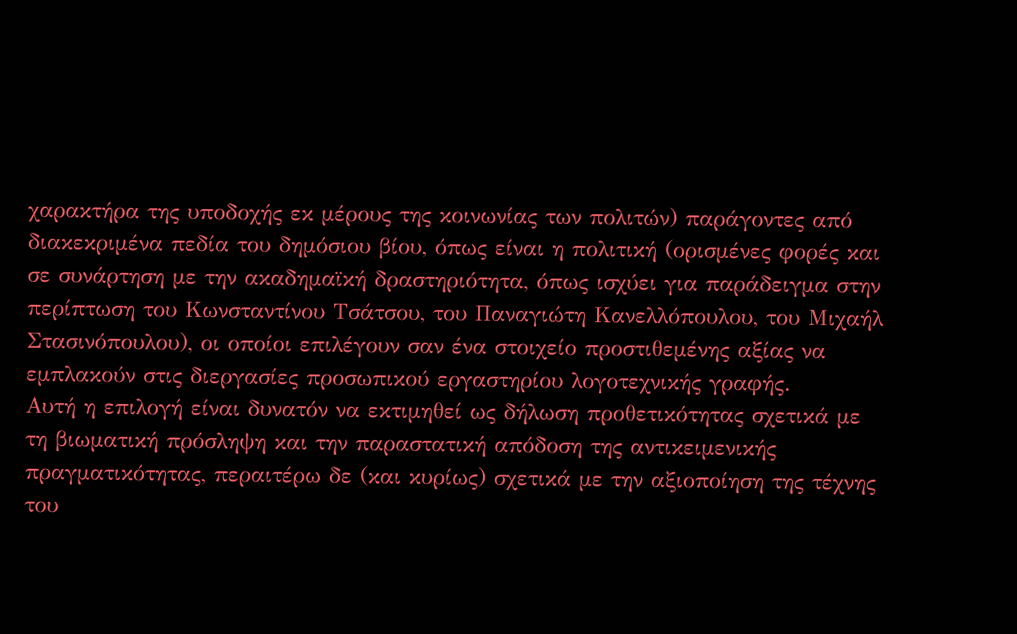χαρακτήρα της υποδοχής εκ μέρους της κοινωνίας των πολιτών) παράγοντες από διακεκριμένα πεδία του δημόσιου βίου, όπως είναι η πολιτική (ορισμένες φορές και σε συνάρτηση με την ακαδημαϊκή δραστηριότητα, όπως ισχύει για παράδειγμα στην περίπτωση του Κωνσταντίνου Τσάτσου, του Παναγιώτη Κανελλόπουλου, του Μιχαήλ Στασινόπουλου), οι οποίοι επιλέγουν σαν ένα στοιχείο προστιθεμένης αξίας να εμπλακούν στις διεργασίες προσωπικού εργαστηρίου λογοτεχνικής γραφής.
Αυτή η επιλογή είναι δυνατόν να εκτιμηθεί ως δήλωση προθετικότητας σχετικά με τη βιωματική πρόσληψη και την παραστατική απόδοση της αντικειμενικής πραγματικότητας, περαιτέρω δε (και κυρίως) σχετικά με την αξιοποίηση της τέχνης του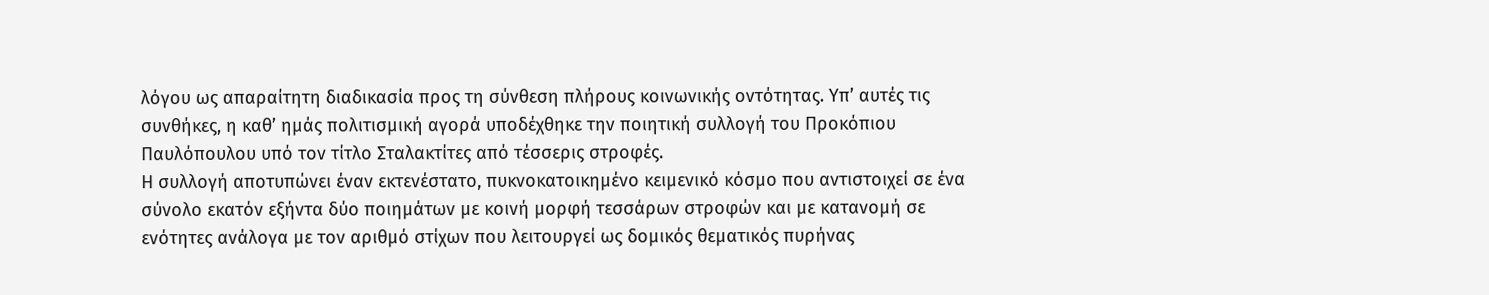λόγου ως απαραίτητη διαδικασία προς τη σύνθεση πλήρους κοινωνικής οντότητας. Υπ’ αυτές τις συνθήκες, η καθ’ ημάς πολιτισμική αγορά υποδέχθηκε την ποιητική συλλογή του Προκόπιου Παυλόπουλου υπό τον τίτλο Σταλακτίτες από τέσσερις στροφές.
Η συλλογή αποτυπώνει έναν εκτενέστατο, πυκνοκατοικημένο κειμενικό κόσμο που αντιστοιχεί σε ένα σύνολο εκατόν εξήντα δύο ποιημάτων με κοινή μορφή τεσσάρων στροφών και με κατανομή σε ενότητες ανάλογα με τον αριθμό στίχων που λειτουργεί ως δομικός θεματικός πυρήνας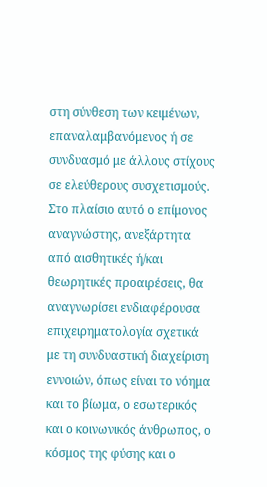στη σύνθεση των κειμένων, επαναλαμβανόμενος ή σε συνδυασμό με άλλους στίχους σε ελεύθερους συσχετισμούς.
Στο πλαίσιο αυτό ο επίμονος αναγνώστης, ανεξάρτητα από αισθητικές ή/και θεωρητικές προαιρέσεις, θα αναγνωρίσει ενδιαφέρουσα επιχειρηματολογία σχετικά με τη συνδυαστική διαχείριση εννοιών, όπως είναι το νόημα και το βίωμα, ο εσωτερικός και ο κοινωνικός άνθρωπος, ο κόσμος της φύσης και ο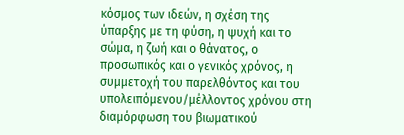κόσμος των ιδεών, η σχέση της ύπαρξης με τη φύση, η ψυχή και το σώμα, η ζωή και ο θάνατος, ο προσωπικός και ο γενικός χρόνος, η συμμετοχή του παρελθόντος και του υπολειπόμενου/μέλλοντος χρόνου στη διαμόρφωση του βιωματικού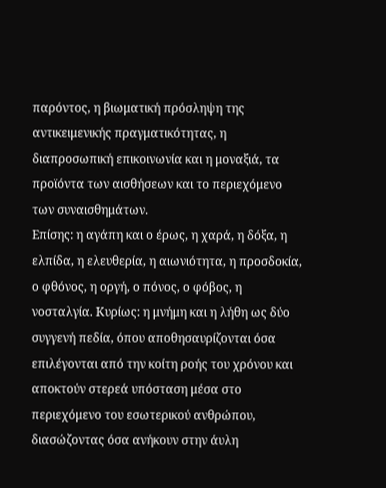παρόντος, η βιωματική πρόσληψη της αντικειμενικής πραγματικότητας, η διαπροσωπική επικοινωνία και η μοναξιά, τα προϊόντα των αισθήσεων και το περιεχόμενο των συναισθημάτων.
Επίσης: η αγάπη και ο έρως, η χαρά, η δόξα, η ελπίδα, η ελευθερία, η αιωνιότητα, η προσδοκία, ο φθόνος, η οργή, ο πόνος, ο φόβος, η νοσταλγία. Κυρίως: η μνήμη και η λήθη ως δύο συγγενή πεδία, όπου αποθησαυρίζονται όσα επιλέγονται από την κοίτη ροής του χρόνου και αποκτούν στερεά υπόσταση μέσα στο περιεχόμενο του εσωτερικού ανθρώπου, διασώζοντας όσα ανήκουν στην άυλη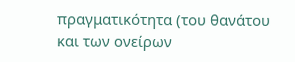πραγματικότητα (του θανάτου και των ονείρων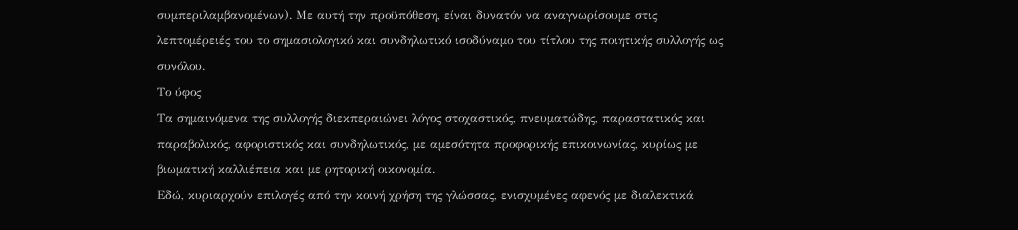συμπεριλαμβανομένων). Με αυτή την προϋπόθεση, είναι δυνατόν να αναγνωρίσουμε στις λεπτομέρειές του το σημασιολογικό και συνδηλωτικό ισοδύναμο του τίτλου της ποιητικής συλλογής ως συνόλου.
Το ύφος
Τα σημαινόμενα της συλλογής διεκπεραιώνει λόγος στοχαστικός, πνευματώδης, παραστατικός και παραβολικός, αφοριστικός και συνδηλωτικός, με αμεσότητα προφορικής επικοινωνίας, κυρίως με βιωματική καλλιέπεια και με ρητορική οικονομία.
Εδώ, κυριαρχούν επιλογές από την κοινή χρήση της γλώσσας, ενισχυμένες αφενός με διαλεκτικά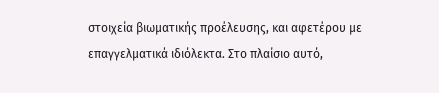στοιχεία βιωματικής προέλευσης, και αφετέρου με επαγγελματικά ιδιόλεκτα. Στο πλαίσιο αυτό,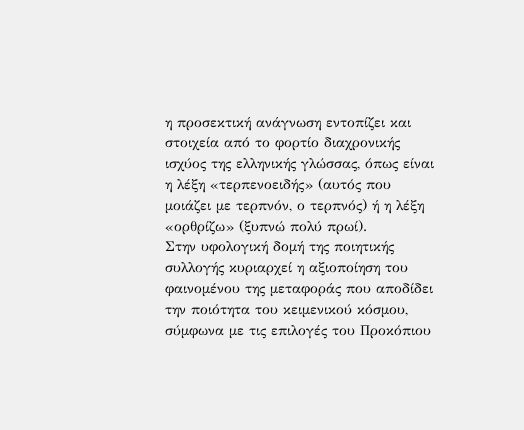η προσεκτική ανάγνωση εντοπίζει και στοιχεία από το φορτίο διαχρονικής ισχύος της ελληνικής γλώσσας, όπως είναι η λέξη «τερπενοειδής» (αυτός που μοιάζει με τερπνόν, ο τερπνός) ή η λέξη «ορθρίζω» (ξυπνώ πολύ πρωί).
Στην υφολογική δομή της ποιητικής συλλογής κυριαρχεί η αξιοποίηση του φαινομένου της μεταφοράς που αποδίδει την ποιότητα του κειμενικού κόσμου, σύμφωνα με τις επιλογές του Προκόπιου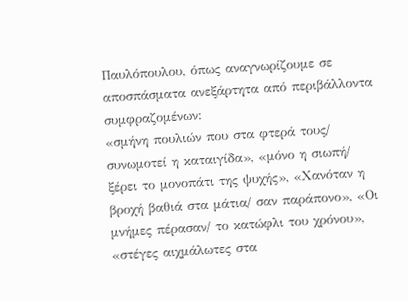Παυλόπουλου, όπως αναγνωρίζουμε σε αποσπάσματα ανεξάρτητα από περιβάλλοντα συμφραζομένων:
«σμήνη πουλιών που στα φτερά τους/ συνωμοτεί η καταιγίδα», «μόνο η σιωπή/ ξέρει το μονοπάτι της ψυχής», «Χανόταν η βροχή βαθιά στα μάτια/ σαν παράπονο», «Οι μνήμες πέρασαν/ το κατώφλι του χρόνου», «στέγες αιχμάλωτες στα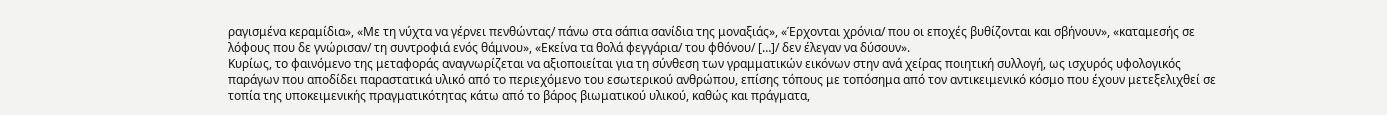ραγισμένα κεραμίδια», «Με τη νύχτα να γέρνει πενθώντας/ πάνω στα σάπια σανίδια της μοναξιάς», «Έρχονται χρόνια/ που οι εποχές βυθίζονται και σβήνουν», «καταμεσής σε λόφους που δε γνώρισαν/ τη συντροφιά ενός θάμνου», «Εκείνα τα θολά φεγγάρια/ του φθόνου/ […]/ δεν έλεγαν να δύσουν».
Κυρίως, το φαινόμενο της μεταφοράς αναγνωρίζεται να αξιοποιείται για τη σύνθεση των γραμματικών εικόνων στην ανά χείρας ποιητική συλλογή, ως ισχυρός υφολογικός παράγων που αποδίδει παραστατικά υλικό από το περιεχόμενο του εσωτερικού ανθρώπου, επίσης τόπους με τοπόσημα από τον αντικειμενικό κόσμο που έχουν μετεξελιχθεί σε τοπία της υποκειμενικής πραγματικότητας κάτω από το βάρος βιωματικού υλικού, καθώς και πράγματα,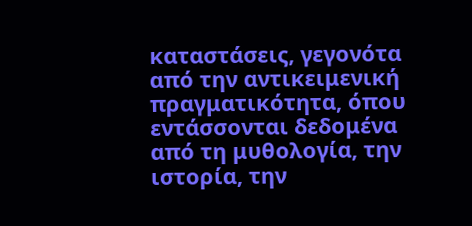καταστάσεις, γεγονότα από την αντικειμενική πραγματικότητα, όπου εντάσσονται δεδομένα από τη μυθολογία, την ιστορία, την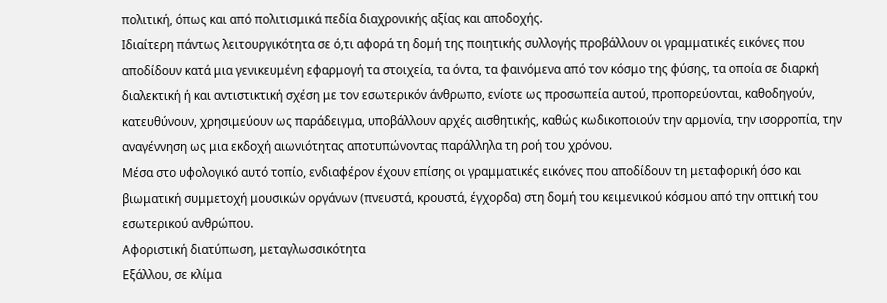πολιτική, όπως και από πολιτισμικά πεδία διαχρονικής αξίας και αποδοχής.
Ιδιαίτερη πάντως λειτουργικότητα σε ό,τι αφορά τη δομή της ποιητικής συλλογής προβάλλουν οι γραμματικές εικόνες που αποδίδουν κατά μια γενικευμένη εφαρμογή τα στοιχεία, τα όντα, τα φαινόμενα από τον κόσμο της φύσης, τα οποία σε διαρκή διαλεκτική ή και αντιστικτική σχέση με τον εσωτερικόν άνθρωπο, ενίοτε ως προσωπεία αυτού, προπορεύονται, καθοδηγούν, κατευθύνουν, χρησιμεύουν ως παράδειγμα, υποβάλλουν αρχές αισθητικής, καθώς κωδικοποιούν την αρμονία, την ισορροπία, την αναγέννηση ως μια εκδοχή αιωνιότητας αποτυπώνοντας παράλληλα τη ροή του χρόνου.
Μέσα στο υφολογικό αυτό τοπίο, ενδιαφέρον έχουν επίσης οι γραμματικές εικόνες που αποδίδουν τη μεταφορική όσο και βιωματική συμμετοχή μουσικών οργάνων (πνευστά, κρουστά, έγχορδα) στη δομή του κειμενικού κόσμου από την οπτική του εσωτερικού ανθρώπου.
Αφοριστική διατύπωση, μεταγλωσσικότητα
Εξάλλου, σε κλίμα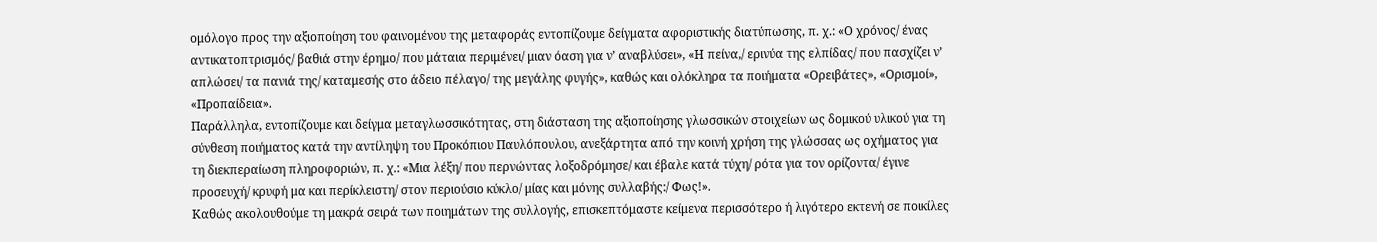ομόλογο προς την αξιοποίηση του φαινομένου της μεταφοράς εντοπίζουμε δείγματα αφοριστικής διατύπωσης, π. χ.: «Ο χρόνος/ ένας αντικατοπτρισμός/ βαθιά στην έρημο/ που μάταια περιμένει/ μιαν όαση για ν’ αναβλύσει», «Η πείνα,/ ερινύα της ελπίδας/ που πασχίζει ν’ απλώσει/ τα πανιά της/ καταμεσής στο άδειο πέλαγο/ της μεγάλης φυγής», καθώς και ολόκληρα τα ποιήματα «Ορειβάτες», «Ορισμοί», «Προπαίδεια».
Παράλληλα, εντοπίζουμε και δείγμα μεταγλωσσικότητας, στη διάσταση της αξιοποίησης γλωσσικών στοιχείων ως δομικού υλικού για τη σύνθεση ποιήματος κατά την αντίληψη του Προκόπιου Παυλόπουλου, ανεξάρτητα από την κοινή χρήση της γλώσσας ως οχήματος για τη διεκπεραίωση πληροφοριών, π. χ.: «Μια λέξη/ που περνώντας λοξοδρόμησε/ και έβαλε κατά τύχη/ ρότα για τον ορίζοντα/ έγινε προσευχή/ κρυφή μα και περίκλειστη/ στον περιούσιο κύκλο/ μίας και μόνης συλλαβής:/ Φως!».
Καθώς ακολουθούμε τη μακρά σειρά των ποιημάτων της συλλογής, επισκεπτόμαστε κείμενα περισσότερο ή λιγότερο εκτενή σε ποικίλες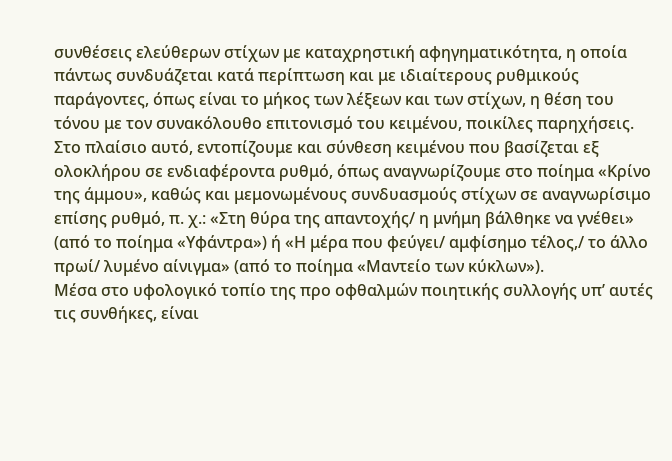συνθέσεις ελεύθερων στίχων με καταχρηστική αφηγηματικότητα, η οποία πάντως συνδυάζεται κατά περίπτωση και με ιδιαίτερους ρυθμικούς παράγοντες, όπως είναι το μήκος των λέξεων και των στίχων, η θέση του τόνου με τον συνακόλουθο επιτονισμό του κειμένου, ποικίλες παρηχήσεις.
Στο πλαίσιο αυτό, εντοπίζουμε και σύνθεση κειμένου που βασίζεται εξ ολοκλήρου σε ενδιαφέροντα ρυθμό, όπως αναγνωρίζουμε στο ποίημα «Κρίνο της άμμου», καθώς και μεμονωμένους συνδυασμούς στίχων σε αναγνωρίσιμο επίσης ρυθμό, π. χ.: «Στη θύρα της απαντοχής/ η μνήμη βάλθηκε να γνέθει» (από το ποίημα «Υφάντρα») ή «Η μέρα που φεύγει/ αμφίσημο τέλος,/ το άλλο πρωί/ λυμένο αίνιγμα» (από το ποίημα «Μαντείο των κύκλων»).
Μέσα στο υφολογικό τοπίο της προ οφθαλμών ποιητικής συλλογής υπ’ αυτές τις συνθήκες, είναι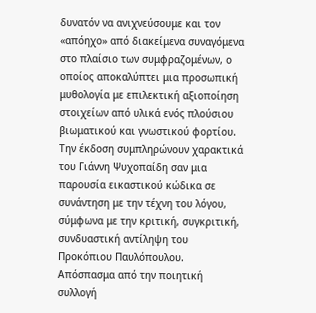δυνατόν να ανιχνεύσουμε και τον «απόηχο» από διακείμενα συναγόμενα στο πλαίσιο των συμφραζομένων, ο οποίος αποκαλύπτει μια προσωπική μυθολογία με επιλεκτική αξιοποίηση στοιχείων από υλικά ενός πλούσιου βιωματικού και γνωστικού φορτίου. Την έκδοση συμπληρώνουν χαρακτικά του Γιάννη Ψυχοπαίδη σαν μια παρουσία εικαστικού κώδικα σε συνάντηση με την τέχνη του λόγου, σύμφωνα με την κριτική, συγκριτική, συνδυαστική αντίληψη του Προκόπιου Παυλόπουλου.
Απόσπασμα από την ποιητική συλλογή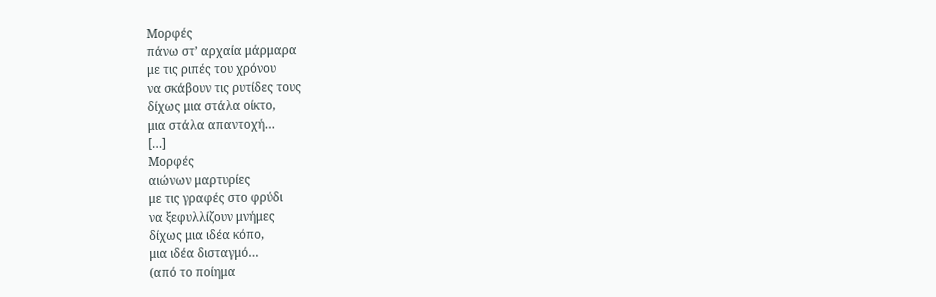Μορφές
πάνω στ’ αρχαία μάρμαρα
με τις ριπές του χρόνου
να σκάβουν τις ρυτίδες τους
δίχως μια στάλα οίκτο,
μια στάλα απαντοχή…
[…]
Μορφές
αιώνων μαρτυρίες
με τις γραφές στο φρύδι
να ξεφυλλίζουν μνήμες
δίχως μια ιδέα κόπο,
μια ιδέα δισταγμό…
(από το ποίημα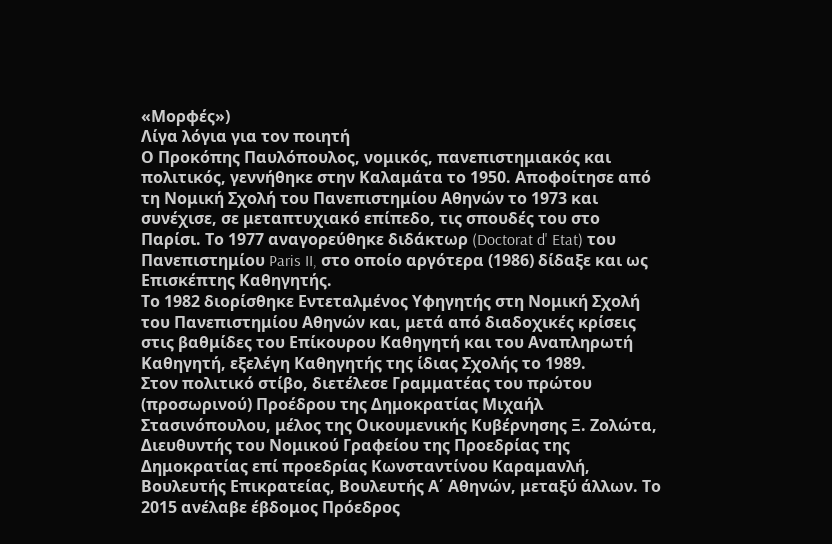«Μορφές»)
Λίγα λόγια για τον ποιητή
Ο Προκόπης Παυλόπουλος, νομικός, πανεπιστημιακός και πολιτικός, γεννήθηκε στην Καλαμάτα το 1950. Αποφοίτησε από τη Νομική Σχολή του Πανεπιστημίου Αθηνών το 1973 και συνέχισε, σε μεταπτυχιακό επίπεδο, τις σπουδές του στο Παρίσι. Το 1977 αναγορεύθηκε διδάκτωρ (Doctorat d' Etat) του Πανεπιστημίου Paris II, στο οποίο αργότερα (1986) δίδαξε και ως Επισκέπτης Καθηγητής.
Το 1982 διορίσθηκε Εντεταλμένος Υφηγητής στη Νομική Σχολή του Πανεπιστημίου Αθηνών και, μετά από διαδοχικές κρίσεις στις βαθμίδες του Επίκουρου Καθηγητή και του Αναπληρωτή Καθηγητή, εξελέγη Καθηγητής της ίδιας Σχολής το 1989.
Στον πολιτικό στίβο, διετέλεσε Γραμματέας του πρώτου (προσωρινού) Προέδρου της Δημοκρατίας Μιχαήλ Στασινόπουλου, μέλος της Οικουμενικής Κυβέρνησης Ξ. Ζολώτα, Διευθυντής του Νομικού Γραφείου της Προεδρίας της Δημοκρατίας επί προεδρίας Κωνσταντίνου Καραμανλή, Βουλευτής Επικρατείας, Βουλευτής Α΄ Αθηνών, μεταξύ άλλων. Το 2015 ανέλαβε έβδομος Πρόεδρος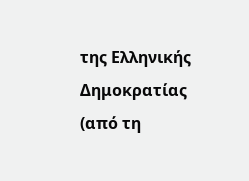της Ελληνικής Δημοκρατίας (από τη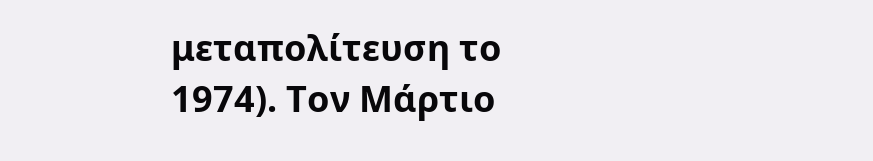μεταπολίτευση το 1974). Τον Μάρτιο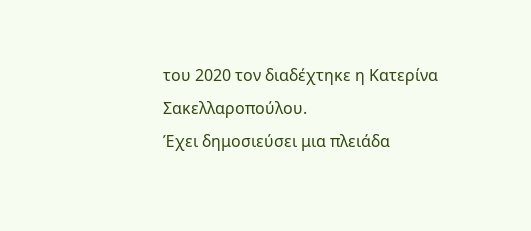του 2020 τον διαδέχτηκε η Κατερίνα Σακελλαροπούλου.
Έχει δημοσιεύσει μια πλειάδα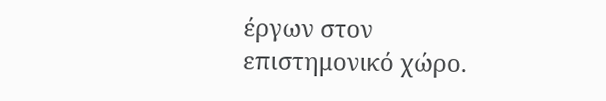έργων στον επιστημονικό χώρο.